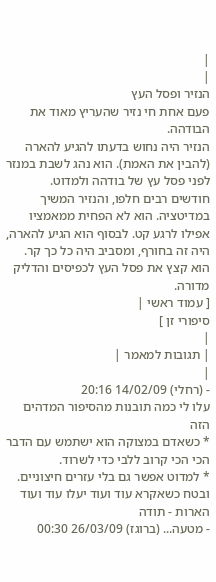|
|
הנזיר ופסל העץ
פעם אחת חי נזיר שהעריץ מאוד את הבודהה.
הנזיר היה נחוש בדעתו להגיע להארה (להבין את האמת). הוא נהג לשבת במנזר לפני פסל עץ של בודהה ולמדוט.
חודשים רבים חלפו, והנזיר המשיך במדיטציה. הוא לא הפחית ממאמציו אפילו לרגע קט. לבסוף הוא הגיע להארה, היה זה בחורף, ומסביב היה כל כך קר.
הוא קצץ את פסל העץ לכפיסים והדליק מדורה.
[ עמוד ראשי |
סיפורי זן ]
|
| תגובות למאמר |
|
- (רחלי) 14/02/09 20:16
עלו לי כמה תובנות מהסיפור המדהים הזה
* כשאדם במצוקה הוא ישתמש עם הדבר הכי הכי קרוב ללבי כדי לשרוד.
* למדוט אפשר גם בלי עזרים חיצוניים.
ובטח כשאקרא עוד ועוד יעלו עוד ועוד הארות - תודה
- מטעה... (ברוגז) 26/03/09 00:30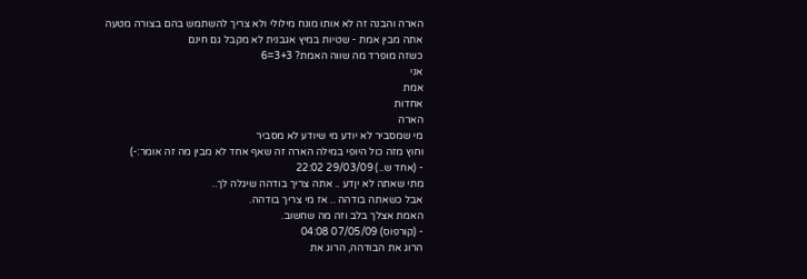הארה והבנה זה לא אותו מונח מילולי ולא צריך להשתמש בהם בצורה מטעה
אתה מבין אמת - שטיות במיץ אגבנית לא מקבל גם חינם
כשזה מופרד מה שווה האמת? 3+3=6
אני
אמת
אחדות
הארה
מי שמסביר לא יודע מי שיודע לא מסביר
וחוץ מזה כול היופי במילה הארה זה שאף אחד לא מבין מה זה אומר:-)
- (אחד ש..) 29/03/09 22:02
מתי שאתה לא יןדע .. אתה צריך בודהה שיגלה לך..
אבל כשאתה בודהה .. אז מי צריך בודהה.
האמת אצלך בלב וזה מה שחשוב.
- (קורפוס) 07/05/09 04:08
הרוג את הבודהה, הרוג את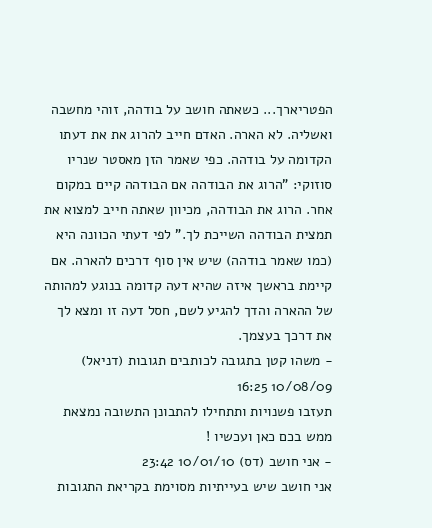הפטריארך... כשאתה חושב על בודהה, זוהי מחשבה ואשליה. לא הארה. האדם חייב להרוג את את דעתו הקדומה על בודהה. כפי שאמר הזן מאסטר שנריו סוזוקי: "הרוג את הבודהה אם הבודהה קיים במקום אחר. הרוג את הבודהה, מכיוון שאתה חייב למצוא את תמצית הבודהה השייכת לך." לפי דעתי הכוונה היא (כמו שאמר בודהה) שיש אין סוף דרכים להארה. אם קיימת בראשך איזה שהיא דעה קדומה בנוגע למהותה של ההארה והדך להגיע לשם, חסל דעה זו ומצא לך את דרכך בעצמך.
- משהו קטן בתגובה לכותבים תגובות (דניאל) 10/08/09 16:25
תעזבו פשנויות ותתחילו להתבונן התשובה נמצאת ממש בכם כאן ועכשיו !
- אני חושב (דס) 10/01/10 23:42
אני חושב שיש בעייתיות מסוימת בקריאת התגובות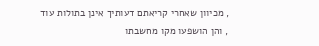, מכיוון שאחרי קריאתם דעותיך אינן בתולות עוד , והן הושפעו מקו מחשבתו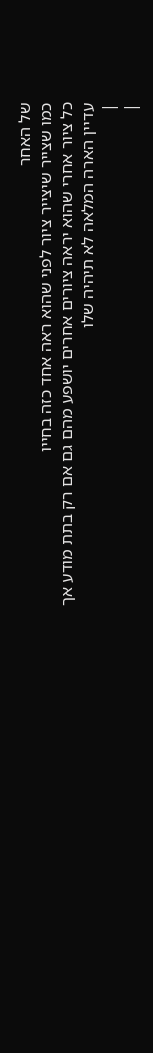של האחר
כמו שצייר שיצייר ציור לפני שהוא ראה אחד כזה בחייו
כל ציור אחרי שהוא יראה ציורים אחרים יושפע מהם גם אם רק בתת מודע אך עדיין הארה המלאה לא תיהיה שלו
|
|